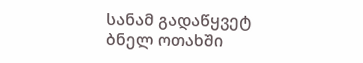სანამ გადაწყვეტ
ბნელ ოთახში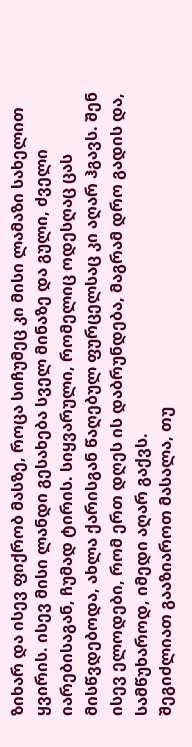ზიხარ და ისევ ფიქრობ მასზე, როცა სიჩუმეც კი მისი ლამაზი სახელით ყვირის. ისევ მისი ლანდი გესახება სველ მინაზე და გული, ძველი იარებისაგან, ჩუმად ტირის. სიყვარული, რომელიც ოდესღაც ცას მისწვდებოდა, ახლა ქარისგან წაღებულ ფურცელსაც კი აღარ ჰგავს. შენ ისევ ელოდები, რომ ერთ დღეს ის დაბრუნდება, მაგრამ დრო გადის და, სამწუხაროდ, იმედი აღარ გაქვს.
შეგიძლიათ გააზიაროთ მასალა, თუ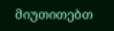მიუთითებთ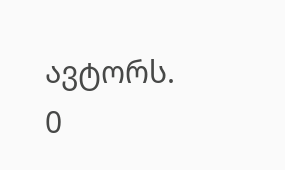ავტორს.
0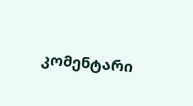კომენტარი